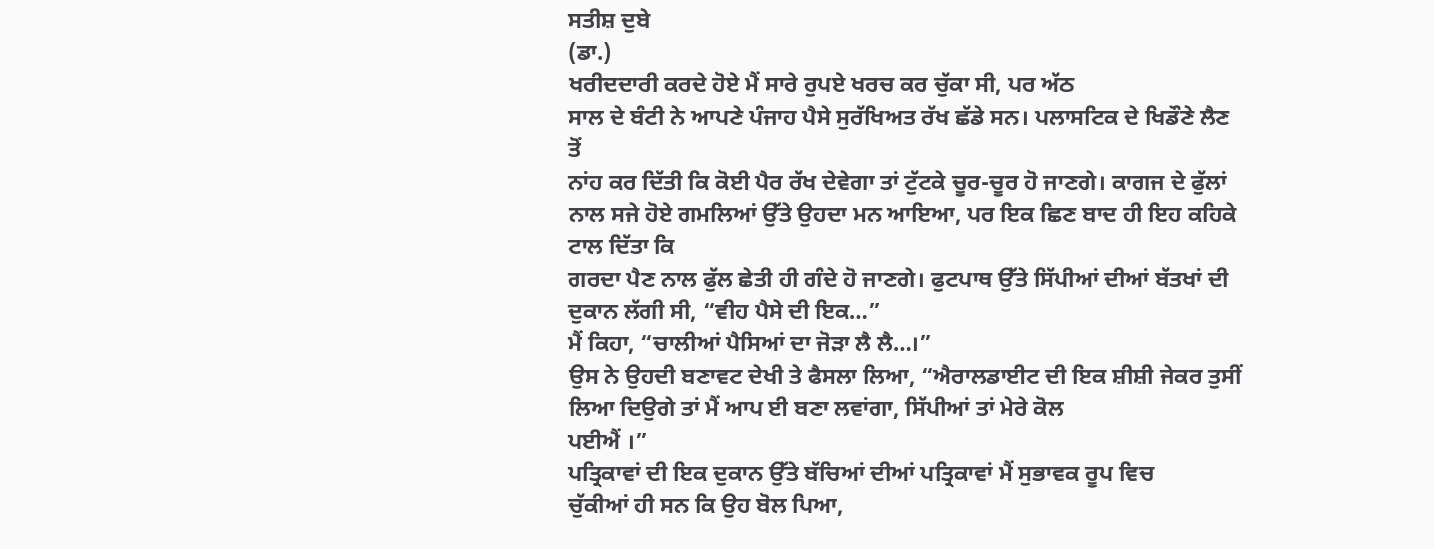ਸਤੀਸ਼ ਦੁਬੇ
(ਡਾ.)
ਖਰੀਦਦਾਰੀ ਕਰਦੇ ਹੋਏ ਮੈਂ ਸਾਰੇ ਰੁਪਏ ਖਰਚ ਕਰ ਚੁੱਕਾ ਸੀ, ਪਰ ਅੱਠ
ਸਾਲ ਦੇ ਬੰਟੀ ਨੇ ਆਪਣੇ ਪੰਜਾਹ ਪੈਸੇ ਸੁਰੱਖਿਅਤ ਰੱਖ ਛੱਡੇ ਸਨ। ਪਲਾਸਟਿਕ ਦੇ ਖਿਡੌਣੇ ਲੈਣ ਤੋਂ
ਨਾਂਹ ਕਰ ਦਿੱਤੀ ਕਿ ਕੋਈ ਪੈਰ ਰੱਖ ਦੇਵੇਗਾ ਤਾਂ ਟੁੱਟਕੇ ਚੂਰ-ਚੂਰ ਹੋ ਜਾਣਗੇ। ਕਾਗਜ ਦੇ ਫੁੱਲਾਂ
ਨਾਲ ਸਜੇ ਹੋਏ ਗਮਲਿਆਂ ਉੱਤੇ ਉਹਦਾ ਮਨ ਆਇਆ, ਪਰ ਇਕ ਛਿਣ ਬਾਦ ਹੀ ਇਹ ਕਹਿਕੇ ਟਾਲ ਦਿੱਤਾ ਕਿ
ਗਰਦਾ ਪੈਣ ਨਾਲ ਫੁੱਲ ਛੇਤੀ ਹੀ ਗੰਦੇ ਹੋ ਜਾਣਗੇ। ਫੁਟਪਾਥ ਉੱਤੇ ਸਿੱਪੀਆਂ ਦੀਆਂ ਬੱਤਖਾਂ ਦੀ
ਦੁਕਾਨ ਲੱਗੀ ਸੀ, “ਵੀਹ ਪੈਸੇ ਦੀ ਇਕ…”
ਮੈਂ ਕਿਹਾ, “ਚਾਲੀਆਂ ਪੈਸਿਆਂ ਦਾ ਜੋੜਾ ਲੈ ਲੈ…।”
ਉਸ ਨੇ ਉਹਦੀ ਬਣਾਵਟ ਦੇਖੀ ਤੇ ਫੈਸਲਾ ਲਿਆ, “ਐਰਾਲਡਾਈਟ ਦੀ ਇਕ ਸ਼ੀਸ਼ੀ ਜੇਕਰ ਤੁਸੀਂ ਲਿਆ ਦਿਉਗੇ ਤਾਂ ਮੈਂ ਆਪ ਈ ਬਣਾ ਲਵਾਂਗਾ, ਸਿੱਪੀਆਂ ਤਾਂ ਮੇਰੇ ਕੋਲ
ਪਈਐਂ ।”
ਪਤ੍ਰਿਕਾਵਾਂ ਦੀ ਇਕ ਦੁਕਾਨ ਉੱਤੇ ਬੱਚਿਆਂ ਦੀਆਂ ਪਤ੍ਰਿਕਾਵਾਂ ਮੈਂ ਸੁਭਾਵਕ ਰੂਪ ਵਿਚ
ਚੁੱਕੀਆਂ ਹੀ ਸਨ ਕਿ ਉਹ ਬੋਲ ਪਿਆ,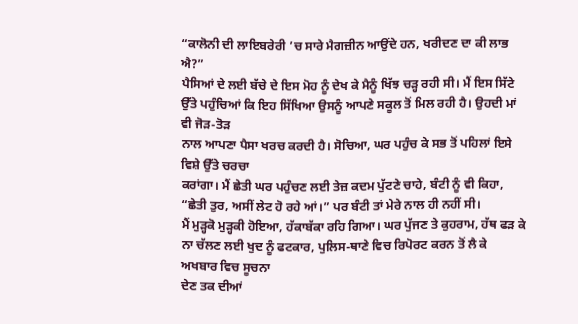“ਕਾਲੋਨੀ ਦੀ ਲਾਇਬਰੇਰੀ ’ਚ ਸਾਰੇ ਮੈਗਜ਼ੀਨ ਆਉਂਦੇ ਹਨ, ਖਰੀਦਣ ਦਾ ਕੀ ਲਾਭ ਐ?”
ਪੈਸਿਆਂ ਦੇ ਲਈ ਬੱਚੇ ਦੇ ਇਸ ਮੋਹ ਨੂੰ ਦੇਖ ਕੇ ਮੈਨੂੰ ਖਿੱਝ ਚੜ੍ਹ ਰਹੀ ਸੀ। ਮੈਂ ਇਸ ਸਿੱਟੇ
ਉੱਤੇ ਪਹੁੰਚਿਆਂ ਕਿ ਇਹ ਸਿੱਖਿਆ ਉਸਨੂੰ ਆਪਣੇ ਸਕੂਲ ਤੋਂ ਮਿਲ ਰਹੀ ਹੈ। ਉਹਦੀ ਮਾਂ ਵੀ ਜੋੜ-ਤੋੜ
ਨਾਲ ਆਪਣਾ ਪੈਸਾ ਖਰਚ ਕਰਦੀ ਹੈ। ਸੋਚਿਆ, ਘਰ ਪਹੁੰਚ ਕੇ ਸਭ ਤੋਂ ਪਹਿਲਾਂ ਇਸੇ ਵਿਸ਼ੇ ਉੱਤੇ ਚਰਚਾ
ਕਰਾਂਗਾ। ਮੈਂ ਛੇਤੀ ਘਰ ਪਹੁੰਚਣ ਲਈ ਤੇਜ਼ ਕਦਮ ਪੁੱਟਣੇ ਚਾਹੇ, ਬੰਟੀ ਨੂੰ ਵੀ ਕਿਹਾ, “ਛੇਤੀ ਤੁਰ, ਅਸੀਂ ਲੇਟ ਹੋ ਰਹੇ ਆਂ।” ਪਰ ਬੰਟੀ ਤਾਂ ਮੇਰੇ ਨਾਲ ਹੀ ਨਹੀਂ ਸੀ।
ਮੈਂ ਮੁੜ੍ਹਕੋ ਮੁੜ੍ਹਕੀ ਹੋਇਆ, ਹੱਕਾਬੱਕਾ ਰਹਿ ਗਿਆ। ਘਰ ਪੁੱਜਣ ਤੇ ਕੁਹਰਾਮ, ਹੱਥ ਫੜ ਕੇ
ਨਾ ਚੱਲਣ ਲਈ ਖੁਦ ਨੂੰ ਫਟਕਾਰ, ਪੁਲਿਸ-ਥਾਣੇ ਵਿਚ ਰਿਪੋਰਟ ਕਰਨ ਤੋਂ ਲੈ ਕੇ ਅਖਬਾਰ ਵਿਚ ਸੂਚਨਾ
ਦੇਣ ਤਕ ਦੀਆਂ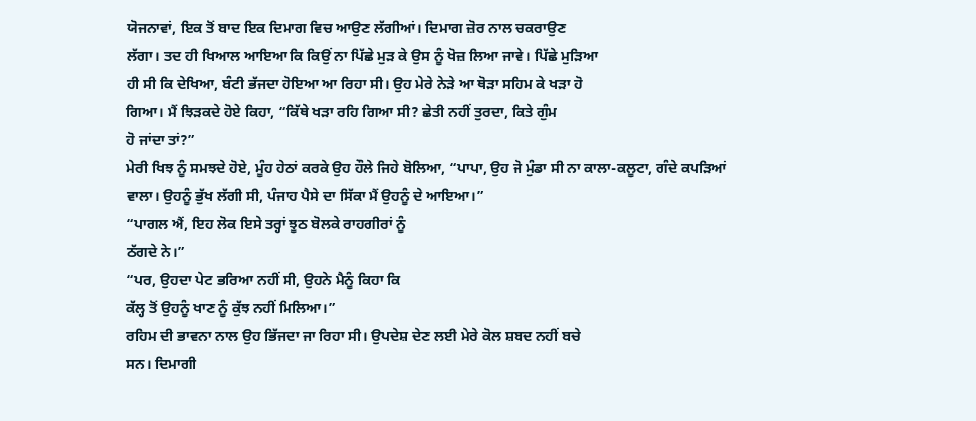ਯੋਜਨਾਵਾਂ, ਇਕ ਤੋਂ ਬਾਦ ਇਕ ਦਿਮਾਗ ਵਿਚ ਆਉਣ ਲੱਗੀਆਂ। ਦਿਮਾਗ ਜ਼ੋਰ ਨਾਲ ਚਕਰਾਉਣ
ਲੱਗਾ। ਤਦ ਹੀ ਖਿਆਲ ਆਇਆ ਕਿ ਕਿਉਂ ਨਾ ਪਿੱਛੇ ਮੁੜ ਕੇ ਉਸ ਨੂੰ ਖੋਜ਼ ਲਿਆ ਜਾਵੇ। ਪਿੱਛੇ ਮੁੜਿਆ
ਹੀ ਸੀ ਕਿ ਦੇਖਿਆ, ਬੰਟੀ ਭੱਜਦਾ ਹੋਇਆ ਆ ਰਿਹਾ ਸੀ। ਉਹ ਮੇਰੇ ਨੇੜੇ ਆ ਥੋੜਾ ਸਹਿਮ ਕੇ ਖੜਾ ਹੋ
ਗਿਆ। ਮੈਂ ਝਿੜਕਦੇ ਹੋਏ ਕਿਹਾ, “ਕਿੱਥੇ ਖੜਾ ਰਹਿ ਗਿਆ ਸੀ? ਛੇਤੀ ਨਹੀਂ ਤੁਰਦਾ, ਕਿਤੇ ਗੁੰਮ
ਹੋ ਜਾਂਦਾ ਤਾਂ?”
ਮੇਰੀ ਖਿਝ ਨੂੰ ਸਮਝਦੇ ਹੋਏ, ਮੂੰਹ ਹੇਠਾਂ ਕਰਕੇ ਉਹ ਹੌਲੇ ਜਿਹੇ ਬੋਲਿਆ, “ਪਾਪਾ, ਉਹ ਜੋ ਮੁੰਡਾ ਸੀ ਨਾ ਕਾਲਾ-ਕਲੂਟਾ, ਗੰਦੇ ਕਪੜਿਆਂ
ਵਾਲਾ। ਉਹਨੂੰ ਭੁੱਖ ਲੱਗੀ ਸੀ, ਪੰਜਾਹ ਪੈਸੇ ਦਾ ਸਿੱਕਾ ਮੈਂ ਉਹਨੂੰ ਦੇ ਆਇਆ।”
“ਪਾਗਲ ਐਂ, ਇਹ ਲੋਕ ਇਸੇ ਤਰ੍ਹਾਂ ਝੂਠ ਬੋਲਕੇ ਰਾਹਗੀਰਾਂ ਨੂੰ
ਠੱਗਦੇ ਨੇ।”
“ਪਰ, ਉਹਦਾ ਪੇਟ ਭਰਿਆ ਨਹੀਂ ਸੀ, ਉਹਨੇ ਮੈਨੂੰ ਕਿਹਾ ਕਿ
ਕੱਲ੍ਹ ਤੋਂ ਉਹਨੂੰ ਖਾਣ ਨੂੰ ਕੁੱਝ ਨਹੀਂ ਮਿਲਿਆ।”
ਰਹਿਮ ਦੀ ਭਾਵਨਾ ਨਾਲ ਉਹ ਭਿੱਜਦਾ ਜਾ ਰਿਹਾ ਸੀ। ਉਪਦੇਸ਼ ਦੇਣ ਲਈ ਮੇਰੇ ਕੋਲ ਸ਼ਬਦ ਨਹੀਂ ਬਚੇ
ਸਨ। ਦਿਮਾਗੀ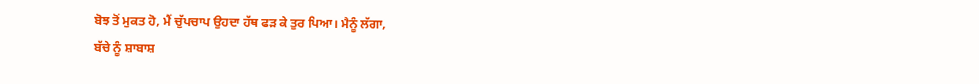ਬੋਝ ਤੋਂ ਮੁਕਤ ਹੋ, ਮੈਂ ਚੁੱਪਚਾਪ ਉਹਦਾ ਹੱਥ ਫੜ ਕੇ ਤੁਰ ਪਿਆ। ਮੈਨੂੰ ਲੱਗਾ,
ਬੱਚੇ ਨੂੰ ਸ਼ਾਬਾਸ਼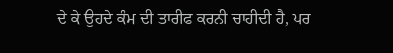ਦੇ ਕੇ ਉਹਦੇ ਕੰਮ ਦੀ ਤਾਰੀਫ ਕਰਨੀ ਚਾਹੀਦੀ ਹੈ, ਪਰ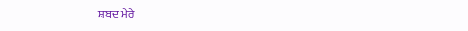ਸ਼ਬਦ ਮੇਰੇ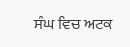ਸੰਘ ਵਿਚ ਅਟਕ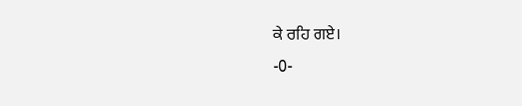ਕੇ ਰਹਿ ਗਏ।
-0-